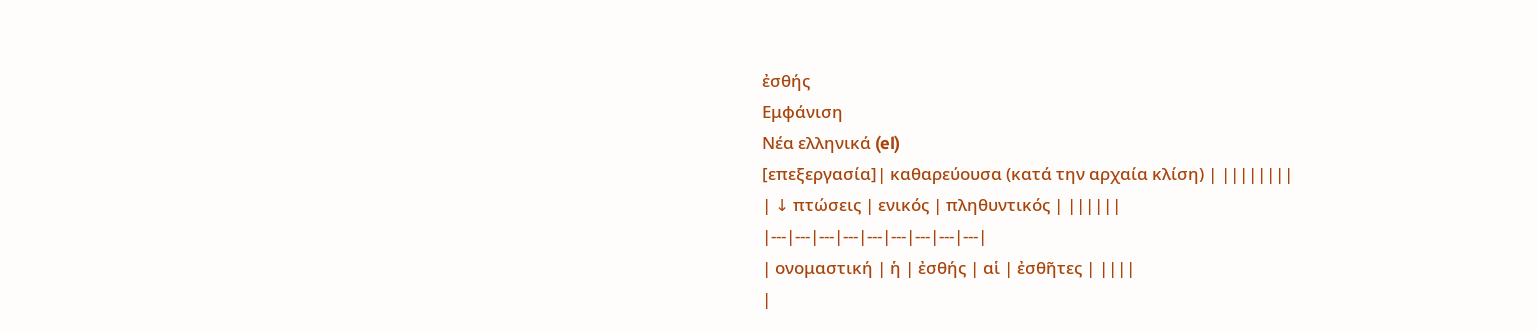ἐσθής
Εμφάνιση
Νέα ελληνικά (el)
[επεξεργασία]| καθαρεύουσα (κατά την αρχαία κλίση) | ||||||||
| ↓ πτώσεις | ενικός | πληθυντικός | ||||||
|---|---|---|---|---|---|---|---|---|
| ονομαστική | ἡ | ἐσθής | αἱ | ἐσθῆτες | ||||
|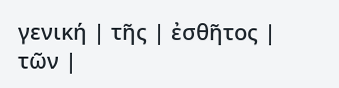γενική | τῆς | ἐσθῆτος | τῶν |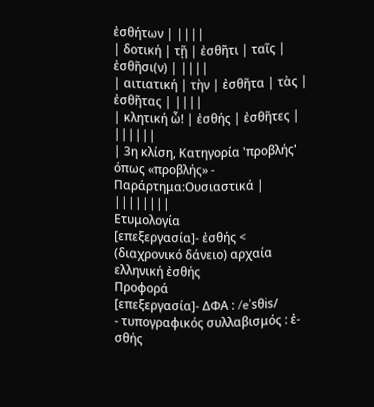ἐσθήτων | ||||
| δοτική | τῇ | ἐσθῆτι | ταῖς | ἐσθῆσι(ν) | ||||
| αιτιατική | τὴν | ἐσθῆτα | τὰς | ἐσθῆτας | ||||
| κλητική ὦ! | ἐσθής | ἐσθῆτες | ||||||
| 3η κλίση, Κατηγορία 'προβλής' όπως «προβλής» - Παράρτημα:Ουσιαστικά | ||||||||
Ετυμολογία
[επεξεργασία]- ἐσθής < (διαχρονικό δάνειο) αρχαία ελληνική ἐσθής
Προφορά
[επεξεργασία]- ΔΦΑ : /eˈsθis/
- τυπογραφικός συλλαβισμός : ἐ‐σθής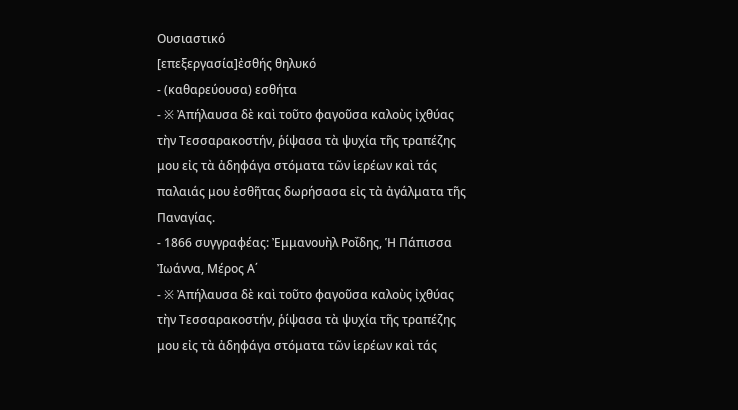Ουσιαστικό
[επεξεργασία]ἐσθής θηλυκό
- (καθαρεύουσα) εσθήτα
- ※ Ἀπήλαυσα δὲ καὶ τοῦτο φαγοῦσα καλοὺς ἰχθύας τὴν Τεσσαρακοστήν, ῥίψασα τὰ ψυχία τῆς τραπέζης μου εἰς τὰ ἀδηφάγα στόματα τῶν ἱερέων καὶ τάς παλαιάς μου ἐσθῆτας δωρήσασα εἰς τὰ ἀγάλματα τῆς Παναγίας.
- 1866 συγγραφέας: Ἐμμανουὴλ Ροΐδης, Ἡ Πάπισσα Ἰωάννα, Μέρος Α΄
- ※ Ἀπήλαυσα δὲ καὶ τοῦτο φαγοῦσα καλοὺς ἰχθύας τὴν Τεσσαρακοστήν, ῥίψασα τὰ ψυχία τῆς τραπέζης μου εἰς τὰ ἀδηφάγα στόματα τῶν ἱερέων καὶ τάς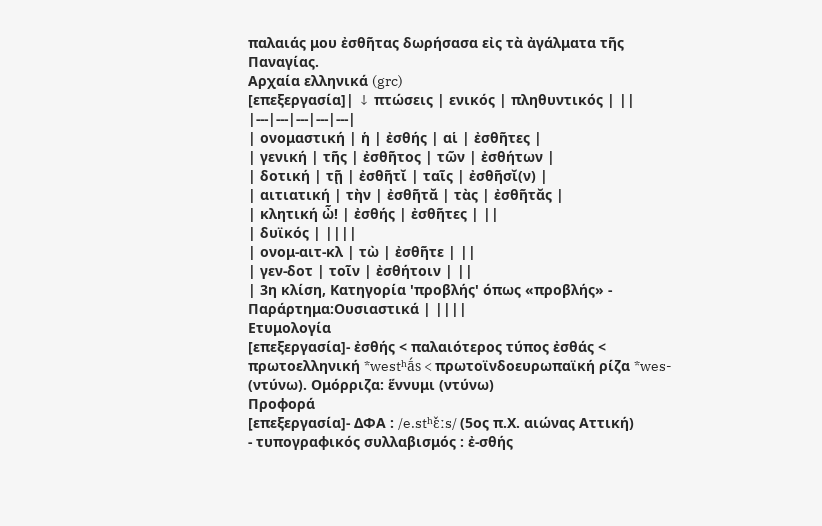παλαιάς μου ἐσθῆτας δωρήσασα εἰς τὰ ἀγάλματα τῆς Παναγίας.
Αρχαία ελληνικά (grc)
[επεξεργασία]| ↓ πτώσεις | ενικός | πληθυντικός | ||
|---|---|---|---|---|
| ονομαστική | ἡ | ἐσθής | αἱ | ἐσθῆτες |
| γενική | τῆς | ἐσθῆτος | τῶν | ἐσθήτων |
| δοτική | τῇ | ἐσθῆτῐ | ταῖς | ἐσθῆσῐ(ν) |
| αιτιατική | τὴν | ἐσθῆτᾰ | τὰς | ἐσθῆτᾰς |
| κλητική ὦ! | ἐσθής | ἐσθῆτες | ||
| δυϊκός | ||||
| ονομ-αιτ-κλ | τὼ | ἐσθῆτε | ||
| γεν-δοτ | τοῖν | ἐσθήτοιν | ||
| 3η κλίση, Κατηγορία 'προβλής' όπως «προβλής» - Παράρτημα:Ουσιαστικά | ||||
Ετυμολογία
[επεξεργασία]- ἐσθής < παλαιότερος τύπος ἐσθάς < πρωτοελληνική *westʰā́s < πρωτοϊνδοευρωπαϊκή ρίζα *wes- (ντύνω). Ομόρριζα: ἕννυμι (ντύνω)
Προφορά
[επεξεργασία]- ΔΦΑ : /e.stʰɛ̌ːs/ (5ος π.Χ. αιώνας Αττική)
- τυπογραφικός συλλαβισμός : ἐ‐σθής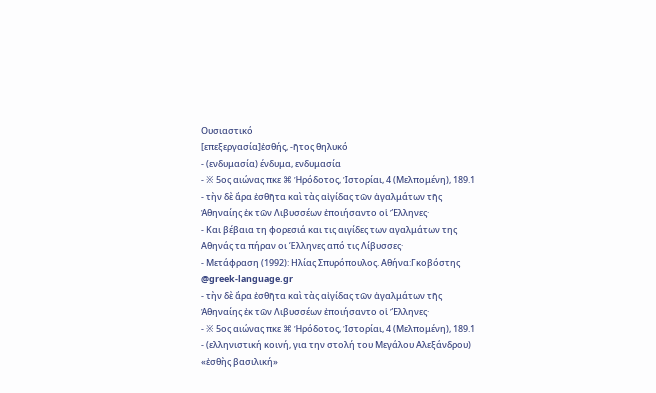Ουσιαστικό
[επεξεργασία]ἐσθής, -ῆτος θηλυκό
- (ενδυμασία) ένδυμα, ενδυμασία
- ※ 5ος αιώνας πκε ⌘ Ἡρόδοτος, Ἱστορίαι, 4 (Μελπομένη), 189.1
- τὴν δὲ ἄρα ἐσθῆτα καὶ τὰς αἰγίδας τῶν ἀγαλμάτων τῆς Ἀθηναίης ἐκ τῶν Λιβυσσέων ἐποιήσαντο οἱ Ἕλληνες·
- Και βέβαια τη φορεσιά και τις αιγίδες των αγαλμάτων της Αθηνάς τα πήραν οι Έλληνες από τις Λίβυσσες·
- Μετάφραση (1992): Ηλίας Σπυρόπουλος. Αθήνα:Γκοβόστης @greek‑language.gr
- τὴν δὲ ἄρα ἐσθῆτα καὶ τὰς αἰγίδας τῶν ἀγαλμάτων τῆς Ἀθηναίης ἐκ τῶν Λιβυσσέων ἐποιήσαντο οἱ Ἕλληνες·
- ※ 5ος αιώνας πκε ⌘ Ἡρόδοτος, Ἱστορίαι, 4 (Μελπομένη), 189.1
- (ελληνιστική κοινή, για την στολή του Μεγάλου Αλεξάνδρου) «ἐσθὴς βασιλική»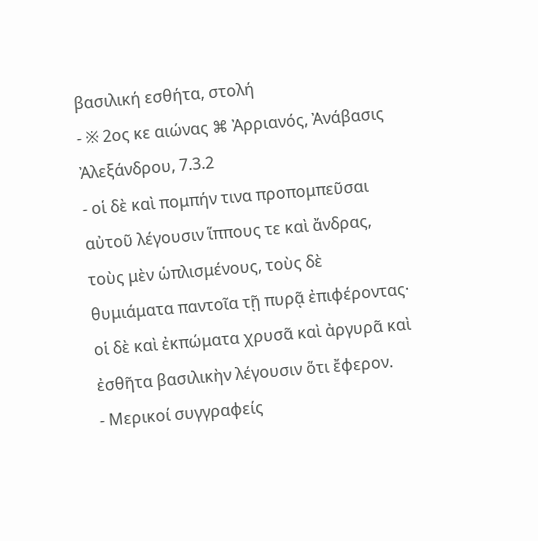βασιλική εσθήτα, στολή
- ※ 2ος κε αιώνας ⌘ Ἀρριανός, Ἀνάβασις Ἀλεξάνδρου, 7.3.2
- οἱ δὲ καὶ πομπήν τινα προπομπεῦσαι αὐτοῦ λέγουσιν ἵππους τε καὶ ἄνδρας, τοὺς μὲν ὡπλισμένους, τοὺς δὲ θυμιάματα παντοῖα τῇ πυρᾷ ἐπιφέροντας· οἱ δὲ καὶ ἐκπώματα χρυσᾶ καὶ ἀργυρᾶ καὶ ἐσθῆτα βασιλικὴν λέγουσιν ὅτι ἔφερον.
- Μερικοί συγγραφείς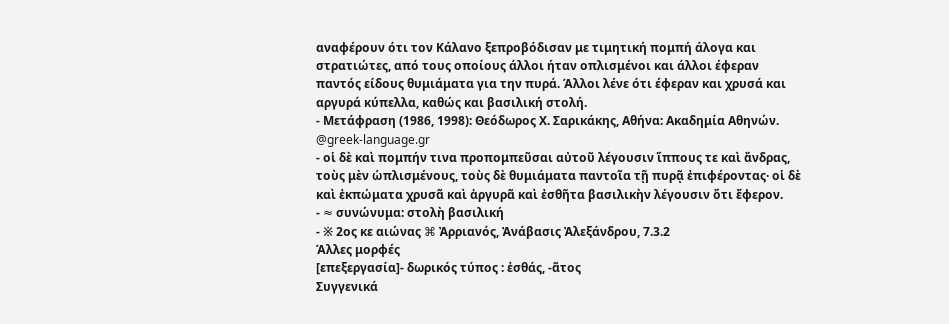αναφέρουν ότι τον Κάλανο ξεπροβόδισαν με τιμητική πομπή άλογα και στρατιώτες, από τους οποίους άλλοι ήταν οπλισμένοι και άλλοι έφεραν παντός είδους θυμιάματα για την πυρά. Άλλοι λένε ότι έφεραν και χρυσά και αργυρά κύπελλα, καθώς και βασιλική στολή.
- Μετάφραση (1986, 1998): Θεόδωρος Χ. Σαρικάκης, Αθήνα: Ακαδημία Αθηνών. @greek‑language.gr
- οἱ δὲ καὶ πομπήν τινα προπομπεῦσαι αὐτοῦ λέγουσιν ἵππους τε καὶ ἄνδρας, τοὺς μὲν ὡπλισμένους, τοὺς δὲ θυμιάματα παντοῖα τῇ πυρᾷ ἐπιφέροντας· οἱ δὲ καὶ ἐκπώματα χρυσᾶ καὶ ἀργυρᾶ καὶ ἐσθῆτα βασιλικὴν λέγουσιν ὅτι ἔφερον.
- ≈ συνώνυμα: στολὴ βασιλική
- ※ 2ος κε αιώνας ⌘ Ἀρριανός, Ἀνάβασις Ἀλεξάνδρου, 7.3.2
Άλλες μορφές
[επεξεργασία]- δωρικός τύπος : ἐσθάς, -ᾶτος
Συγγενικά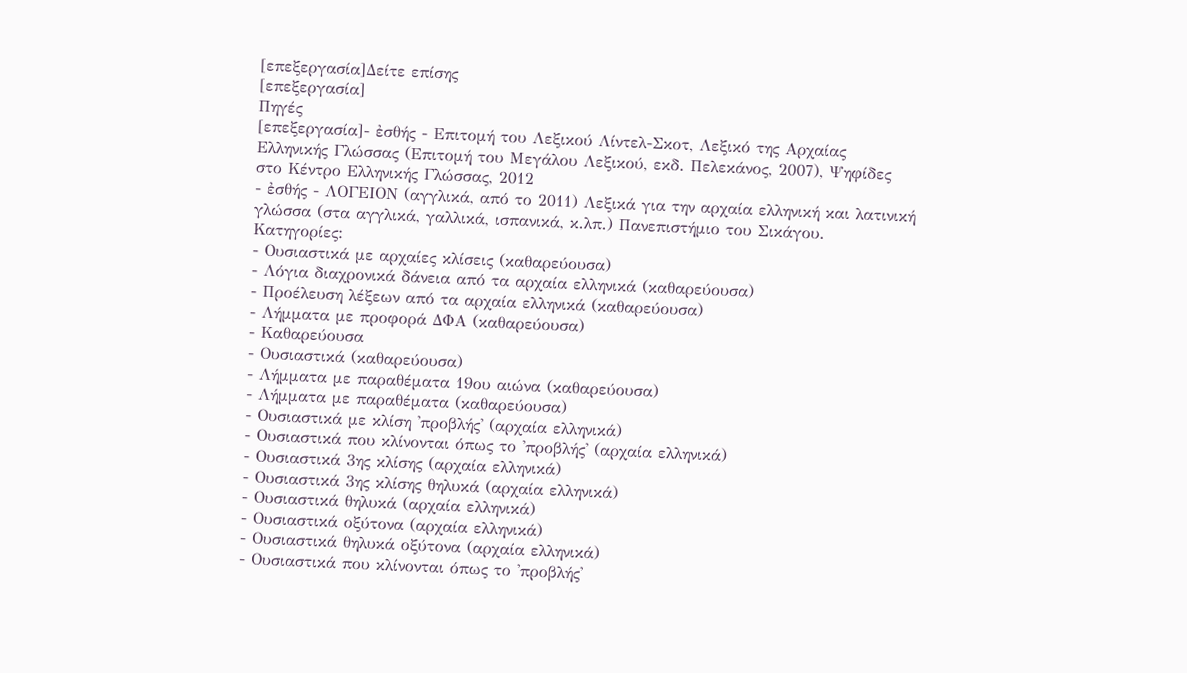[επεξεργασία]Δείτε επίσης
[επεξεργασία]
Πηγές
[επεξεργασία]- ἐσθής - Επιτομή του Λεξικού Λίντελ-Σκοτ, Λεξικό της Αρχαίας Ελληνικής Γλώσσας (Επιτομή του Μεγάλου Λεξικού, εκδ. Πελεκάνος, 2007), Ψηφίδες στο Κέντρο Ελληνικής Γλώσσας, 2012
- ἐσθής - ΛΟΓΕΙΟΝ (αγγλικά, από το 2011) Λεξικά για την αρχαία ελληνική και λατινική γλώσσα (στα αγγλικά, γαλλικά, ισπανικά, κ.λπ.) Πανεπιστήμιο του Σικάγου.
Κατηγορίες:
- Ουσιαστικά με αρχαίες κλίσεις (καθαρεύουσα)
- Λόγια διαχρονικά δάνεια από τα αρχαία ελληνικά (καθαρεύουσα)
- Προέλευση λέξεων από τα αρχαία ελληνικά (καθαρεύουσα)
- Λήμματα με προφορά ΔΦΑ (καθαρεύουσα)
- Καθαρεύουσα
- Ουσιαστικά (καθαρεύουσα)
- Λήμματα με παραθέματα 19ου αιώνα (καθαρεύουσα)
- Λήμματα με παραθέματα (καθαρεύουσα)
- Ουσιαστικά με κλίση 'προβλής' (αρχαία ελληνικά)
- Ουσιαστικά που κλίνονται όπως το 'προβλής' (αρχαία ελληνικά)
- Ουσιαστικά 3ης κλίσης (αρχαία ελληνικά)
- Ουσιαστικά 3ης κλίσης θηλυκά (αρχαία ελληνικά)
- Ουσιαστικά θηλυκά (αρχαία ελληνικά)
- Ουσιαστικά οξύτονα (αρχαία ελληνικά)
- Ουσιαστικά θηλυκά οξύτονα (αρχαία ελληνικά)
- Ουσιαστικά που κλίνονται όπως το 'προβλής'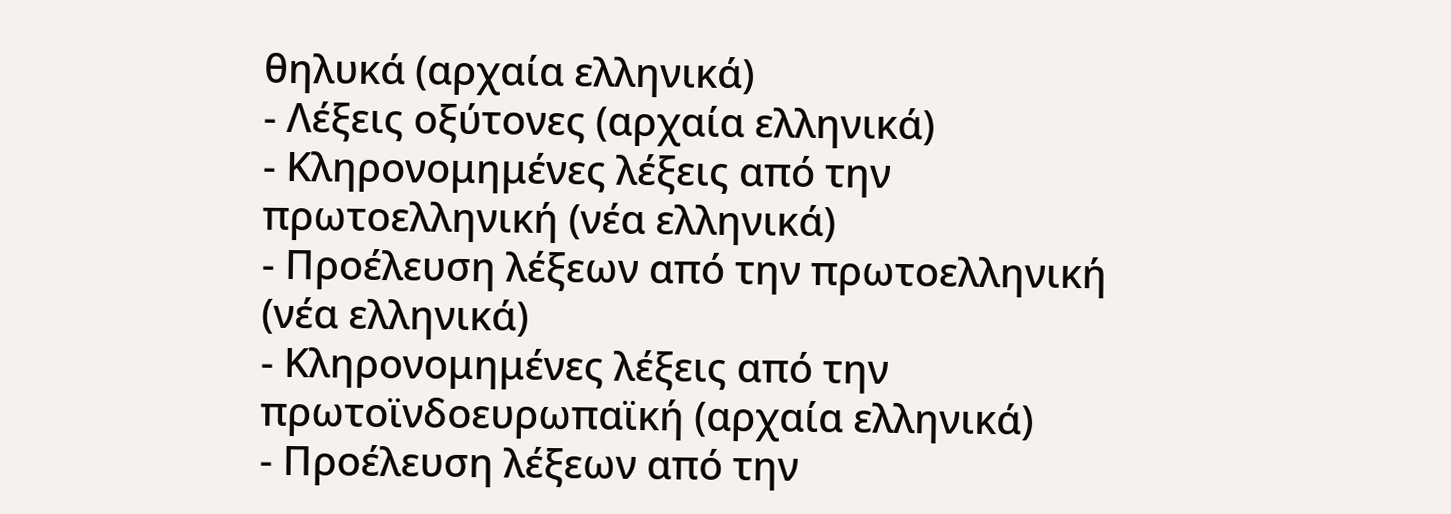θηλυκά (αρχαία ελληνικά)
- Λέξεις οξύτονες (αρχαία ελληνικά)
- Κληρονομημένες λέξεις από την πρωτοελληνική (νέα ελληνικά)
- Προέλευση λέξεων από την πρωτοελληνική (νέα ελληνικά)
- Κληρονομημένες λέξεις από την πρωτοϊνδοευρωπαϊκή (αρχαία ελληνικά)
- Προέλευση λέξεων από την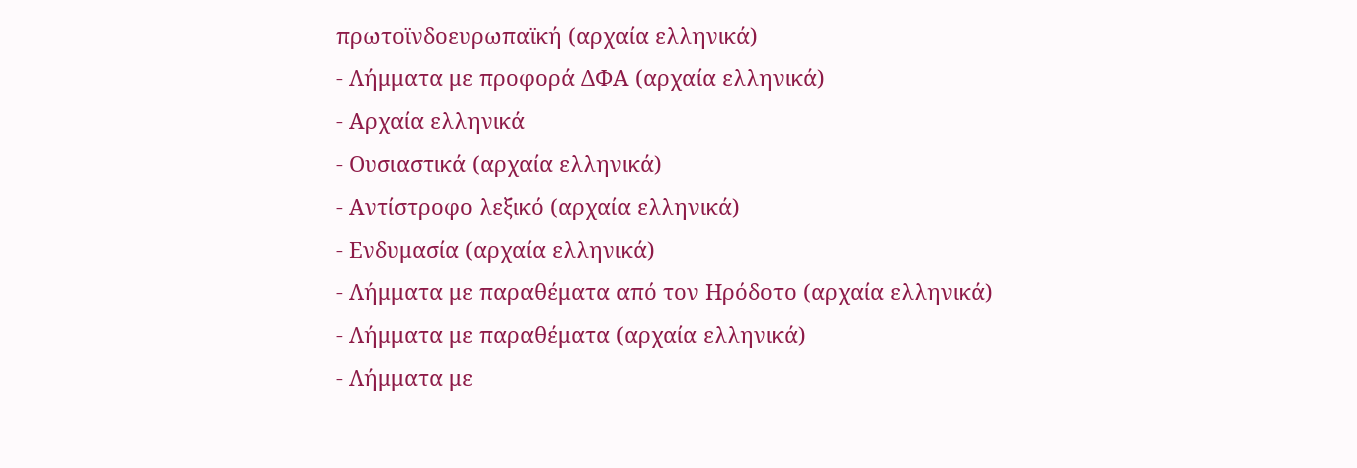πρωτοϊνδοευρωπαϊκή (αρχαία ελληνικά)
- Λήμματα με προφορά ΔΦΑ (αρχαία ελληνικά)
- Αρχαία ελληνικά
- Ουσιαστικά (αρχαία ελληνικά)
- Αντίστροφο λεξικό (αρχαία ελληνικά)
- Ενδυμασία (αρχαία ελληνικά)
- Λήμματα με παραθέματα από τον Ηρόδοτο (αρχαία ελληνικά)
- Λήμματα με παραθέματα (αρχαία ελληνικά)
- Λήμματα με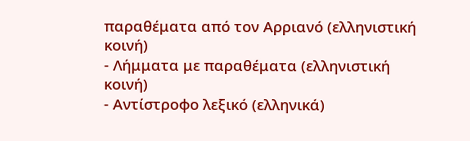παραθέματα από τον Αρριανό (ελληνιστική κοινή)
- Λήμματα με παραθέματα (ελληνιστική κοινή)
- Αντίστροφο λεξικό (ελληνικά)